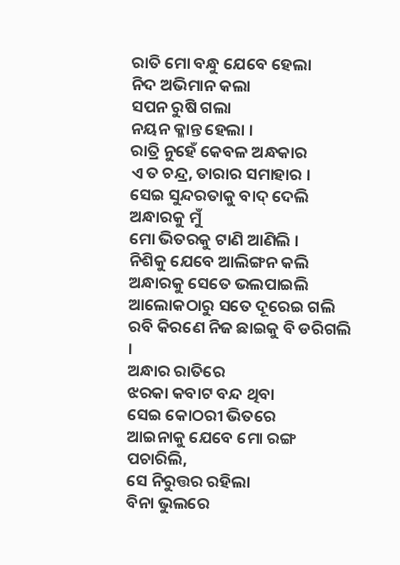ରାତି ମୋ ବନ୍ଧୁ ଯେବେ ହେଲା
ନିଦ ଅଭିମାନ କଲା
ସପନ ରୁଷି ଗଲା
ନୟନ କ୍ଳାନ୍ତ ହେଲା ।
ରାତ୍ରି ନୁହେଁ କେବଳ ଅନ୍ଧକାର
ଏ ତ ଚନ୍ଦ୍ର, ତାରାର ସମାହାର ।
ସେଇ ସୁନ୍ଦରତାକୁ ବାଦ୍ ଦେଲି
ଅନ୍ଧାରକୁ ମୁଁ
ମୋ ଭିତରକୁ ଟାଣି ଆଣିଲି ।
ନିଶିକୁ ଯେବେ ଆଲିଙ୍ଗନ କଲି
ଅନ୍ଧାରକୁ ସେତେ ଭଲପାଇଲି
ଆଲୋକଠାରୁ ସତେ ଦୂରେଇ ଗଲି
ରବି କିରଣେ ନିଜ ଛାଇକୁ ବି ଡରିଗଲି ।
ଅନ୍ଧାର ରାତିରେ
ଝରକା କବାଟ ବନ୍ଦ ଥିବା
ସେଇ କୋଠରୀ ଭିତରେ
ଆଇନାକୁ ଯେବେ ମୋ ରଙ୍ଗ ପଚାରିଲି,
ସେ ନିରୁତ୍ତର ରହିଲା
ବିନା ଭୁଲରେ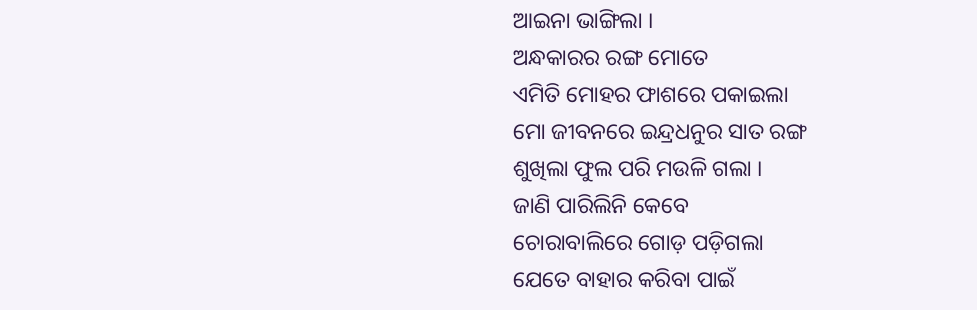ଆଇନା ଭାଙ୍ଗିଲା ।
ଅନ୍ଧକାରର ରଙ୍ଗ ମୋତେ
ଏମିତି ମୋହର ଫାଶରେ ପକାଇଲା
ମୋ ଜୀବନରେ ଇନ୍ଦ୍ରଧନୁର ସାତ ରଙ୍ଗ
ଶୁଖିଲା ଫୁଲ ପରି ମଉଳି ଗଲା ।
ଜାଣି ପାରିଲିନି କେବେ
ଚୋରାବାଲିରେ ଗୋଡ଼ ପଡ଼ିଗଲା
ଯେତେ ବାହାର କରିବା ପାଇଁ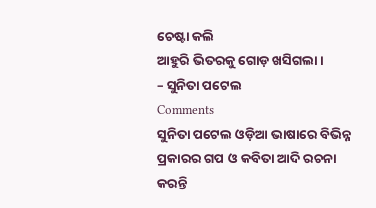ଚେଷ୍ଟା କଲି
ଆହୁରି ଭିତରକୁ ଗୋଡ଼ ଖସିଗଲା ।
– ସୁନିତା ପଟେଲ
Comments
ସୁନିତା ପଟେଲ ଓଡ଼ିଆ ଭାଷାରେ ବିଭିନ୍ନ ପ୍ରକାରର ଗପ ଓ କବିତା ଆଦି ରଚନା କରନ୍ତି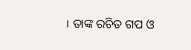। ତାଙ୍କ ରଚିତ ଗପ ଓ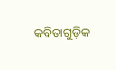କବିତାଗୁଡ଼ିକ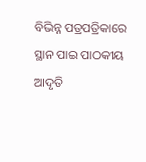ବିଭିନ୍ନ ପତ୍ରପତ୍ରିକାରେ ସ୍ଥାନ ପାଇ ପାଠକୀୟ ଆଦୃତି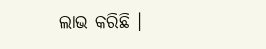ଲାଭ କରିଛି ।